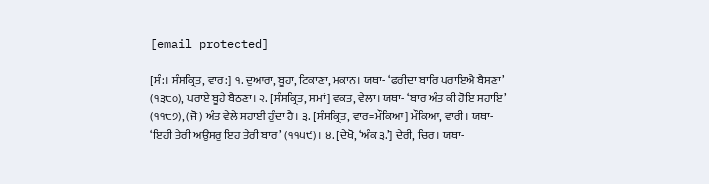[email protected]

[ਸੰ:। ਸੰਸਕ੍ਰਿਤ, ਵਾਰ:] ੧. ਦੁਆਰਾ, ਬੂਹਾ, ਟਿਕਾਣਾ, ਮਕਾਨ। ਯਥਾ- ‘ਫਰੀਦਾ ਬਾਰਿ ਪਰਾਇਐ ਬੈਸਣਾ’ (੧੩੮੦), ਪਰਾਏ ਬੂਹੇ ਬੈਠਣਾ। ੨. [ਸੰਸਕ੍ਰਿਤ, ਸਮਾਂ] ਵਕਤ, ਵੇਲਾ। ਯਥਾ- ‘ਬਾਰ ਅੰਤ ਕੀ ਹੋਇ ਸਹਾਇ’ (੧੧੮੭), (ਜੋ) ਅੰਤ ਵੇਲੇ ਸਹਾਈ ਹੁੰਦਾ ਹੈ। ੩. [ਸੰਸਕ੍ਰਿਤ, ਵਾਰ=ਮੌਕਿਆ] ਮੌਕਿਆ, ਵਾਰੀ। ਯਥਾ- ‘ਇਹੀ ਤੇਰੀ ਅਉਸਰੁ ਇਹ ਤੇਰੀ ਬਾਰ’ (੧੧੫੯)। ੪. [ਦੇਖੋ, ‘ਅੰਕ ੩.’] ਦੇਰੀ, ਚਿਰ। ਯਥਾ-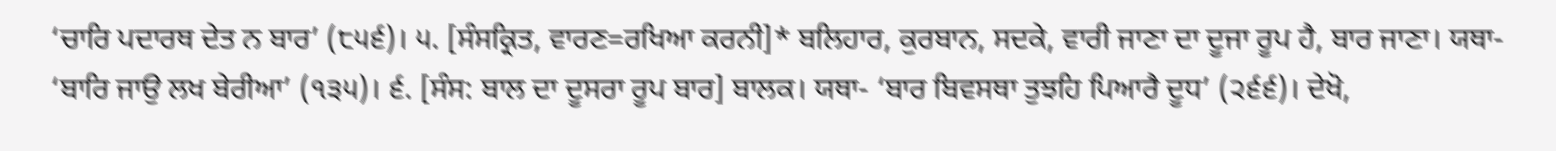‘ਚਾਰਿ ਪਦਾਰਥ ਦੇਤ ਨ ਬਾਰ’ (੮੫੬)। ੫. [ਸੰਸਕ੍ਰਿਤ, ਵਾਰਣ=ਰਖਿਆ ਕਰਨੀ]* ਬਲਿਹਾਰ, ਕੁਰਬਾਨ, ਸਦਕੇ, ਵਾਰੀ ਜਾਣਾ ਦਾ ਦੂਜਾ ਰੂਪ ਹੈ, ਬਾਰ ਜਾਣਾ। ਯਥਾ- ‘ਬਾਰਿ ਜਾਉ ਲਖ ਬੇਰੀਆ’ (੧੩੫)। ੬. [ਸੰਸ: ਬਾਲ ਦਾ ਦੂਸਰਾ ਰੂਪ ਬਾਰ] ਬਾਲਕ। ਯਥਾ- ‘ਬਾਰ ਬਿਵਸਥਾ ਤੁਝਹਿ ਪਿਆਰੈ ਦੂਧ’ (੨੬੬)। ਦੇਖੋ,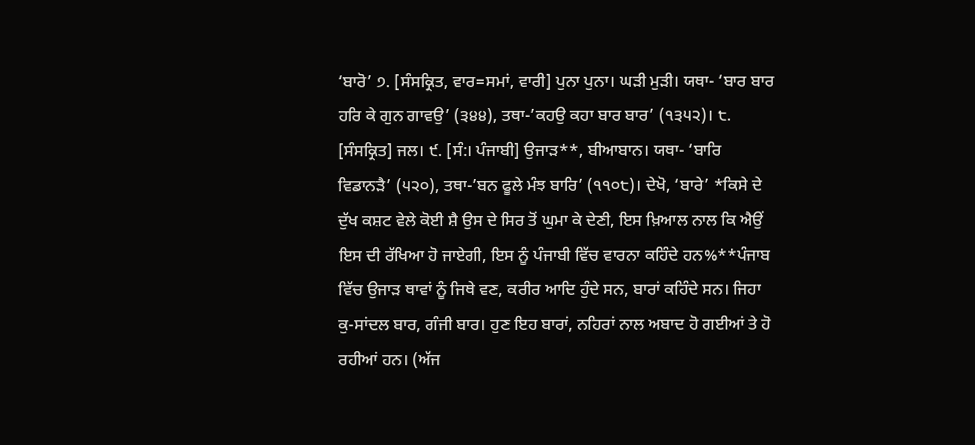‘ਬਾਰੋ’ ੭. [ਸੰਸਕ੍ਰਿਤ, ਵਾਰ=ਸਮਾਂ, ਵਾਰੀ] ਪੁਨਾ ਪੁਨਾ। ਘੜੀ ਮੁੜੀ। ਯਥਾ- ‘ਬਾਰ ਬਾਰ ਹਰਿ ਕੇ ਗੁਨ ਗਾਵਉ’ (੩੪੪), ਤਥਾ-’ਕਹਉ ਕਹਾ ਬਾਰ ਬਾਰ’ (੧੩੫੨)। ੮. [ਸੰਸਕ੍ਰਿਤ] ਜਲ। ੯. [ਸੰ:। ਪੰਜਾਬੀ] ਉਜਾੜ**, ਬੀਆਬਾਨ। ਯਥਾ- ‘ਬਾਰਿ ਵਿਡਾਨੜੈ’ (੫੨੦), ਤਥਾ-’ਬਨ ਫੂਲੇ ਮੰਝ ਬਾਰਿ’ (੧੧੦੮)। ਦੇਖੋ, ‘ਬਾਰੇ’ *ਕਿਸੇ ਦੇ ਦੁੱਖ ਕਸ਼ਟ ਵੇਲੇ ਕੋਈ ਸ਼ੈ ਉਸ ਦੇ ਸਿਰ ਤੋਂ ਘੁਮਾ ਕੇ ਦੇਣੀ, ਇਸ ਖ਼ਿਆਲ ਨਾਲ ਕਿ ਐਉਂ ਇਸ ਦੀ ਰੱਖਿਆ ਹੋ ਜਾਏਗੀ, ਇਸ ਨੂੰ ਪੰਜਾਬੀ ਵਿੱਚ ਵਾਰਨਾ ਕਹਿੰਦੇ ਹਨ%**ਪੰਜਾਬ ਵਿੱਚ ਉਜਾੜ ਥਾਵਾਂ ਨੂੰ ਜਿਥੇ ਵਣ, ਕਰੀਰ ਆਦਿ ਹੁੰਦੇ ਸਨ, ਬਾਰਾਂ ਕਹਿੰਦੇ ਸਨ। ਜਿਹਾ ਕੁ-ਸਾਂਦਲ ਬਾਰ, ਗੰਜੀ ਬਾਰ। ਹੁਣ ਇਹ ਬਾਰਾਂ, ਨਹਿਰਾਂ ਨਾਲ ਅਬਾਦ ਹੋ ਗਈਆਂ ਤੇ ਹੋ ਰਹੀਆਂ ਹਨ। (ਅੱਜ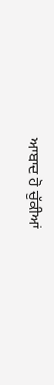ਆਬਾਦ ਹੋ ਚੁੱਕੀਆਂ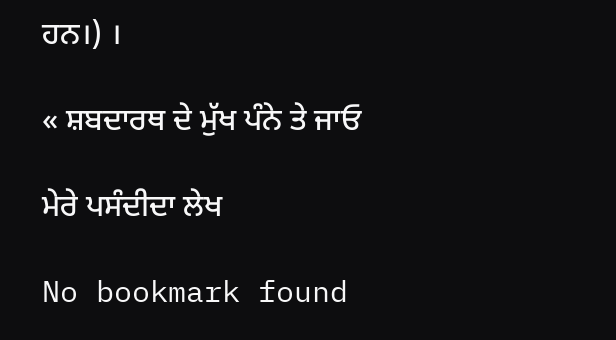ਹਨ।) ।

« ਸ਼ਬਦਾਰਥ ਦੇ ਮੁੱਖ ਪੰਨੇ ਤੇ ਜਾਓ

ਮੇਰੇ ਪਸੰਦੀਦਾ ਲੇਖ

No bookmark found